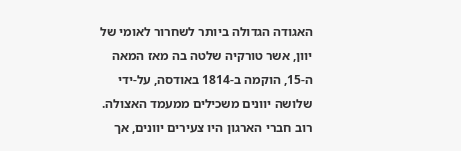האגודה הגדולה ביותר לשחרור לאומי של יוון, אשר טורקיה שלטה בה מאז המאה ה-15, הוקמה ב-1814 באודסה, על-ידי שלושה יוונים משכילים ממעמד האצולה. רוב חברי הארגון היו צעירים יוונים, אך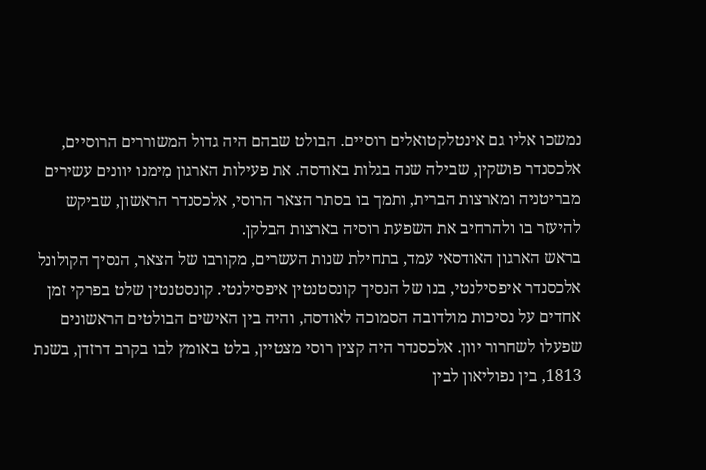נמשכו אליו גם אינטלקטואלים רוסיים. הבולט שבהם היה גדול המשוררים הרוסיים, אלכסנדר פושקין, שבילה שנה בגלות באודסה. את פעילות הארגון מִימנו יוונים עשירים מבריטניה ומארצות הברית, ותמך בו בסתר הצאר הרוסי, אלכסנדר הראשון, שביקש להיעזר בו ולהרחיב את השפעת רוסיה בארצות הבלקן.
בראש הארגון האודסאי עמד, בתחילת שנות העשרים, מקורבו של הצאר, הנסיך הקולונל אלכסנדר איפסילנטי, בנו של הנסיך קונסטנטין איפסילנטי. קונסטנטין שלט בפרקי זמן אחדים על נסיכות מולדובה הסמוכה לאודסה, והיה בין האישים הבולטים הראשונים שפעלו לשחרור יוון. אלכסנדר היה קצין רוסי מצטיין, בלט באומץ לבו בקרב דרזדן, בשנת 1813, בין נפוליאון לבין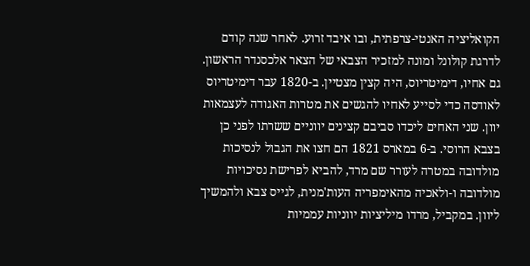הקואליציה האנטי-צרפתית, ובו איבד זרוע. לאחר שנה קודם לדרגת קולונל ומונה למזכיר הצבאי של הצאר אלכסנדר הראשון. גם אחיו, דימיטריוס, היה קצין מצטיין. ב-1820 עבר דימיטריוס לאודסה כדי לסייע לאחיו להגשים את מטרות האגודה לעצמאות יוון. שני האחים ליכדו סביבם קצינים יווניים ששרתו לפני כן בצבא הרוסי. ב-6 במארס 1821 הם חצו את הגבול לנסיכות מולדובה במטרה לעורר שם מרד, להביא לפרישת נסיכויות מולדובה ו-ולאכיה מהאימפריה העות'מנית, לגייס צבא ולהמשיך ליוון. במקביל, מרדו מיליציות יווניות עממיות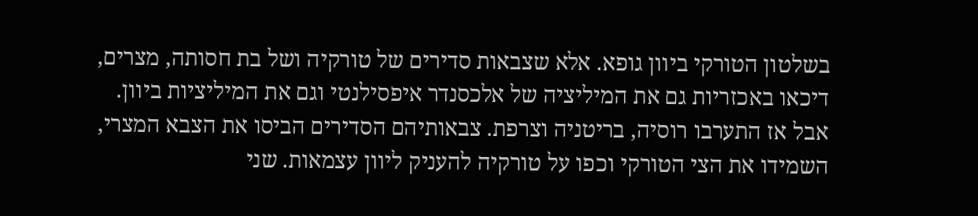בשלטון הטורקי ביוון גופא. אלא שצבאות סדירים של טורקיה ושל בת חסותה, מצרים, דיכאו באכזריות גם את המיליציה של אלכסנדר איפסילנטי וגם את המיליציות ביוון. אבל אז התערבו רוסיה, בריטניה וצרפת. צבאותיהם הסדירים הביסו את הצבא המצרי, השמידו את הצי הטורקי וכפו על טורקיה להעניק ליוון עצמאות. שני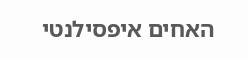האחים איפסילנטי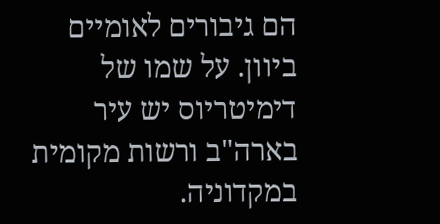הם גיבורים לאומיים ביוון. על שמו של דימיטריוס יש עיר בארה"ב ורשות מקומית במקדוניה.